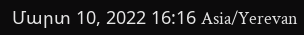Մարտ 10, 2022 16:16 Asia/Yerevan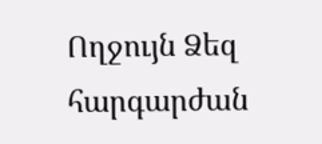Ողջույն Ձեզ հարգարժան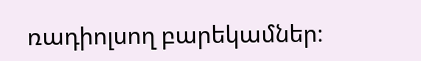ռադիոլսող բարեկամներ։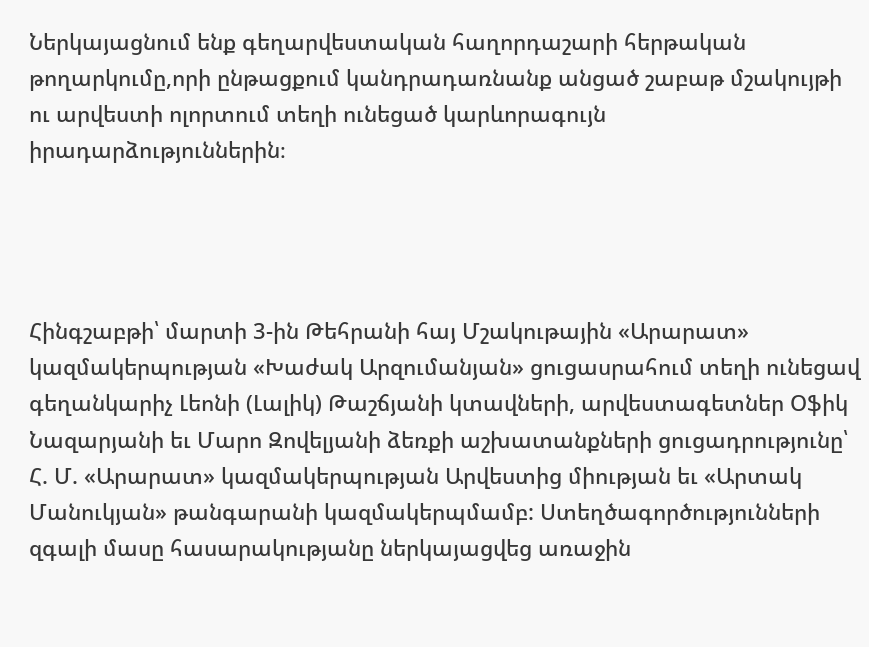Ներկայացնում ենք գեղարվեստական հաղորդաշարի հերթական թողարկումը,որի ընթացքում կանդրադառնանք անցած շաբաթ մշակույթի ու արվեստի ոլորտում տեղի ունեցած կարևորագույն իրադարձություններին։




Հինգշաբթի՝ մարտի 3-ին Թեհրանի հայ Մշակութային «Արարատ» կազմակերպության «Խաժակ Արզումանյան» ցուցասրահում տեղի ունեցավ գեղանկարիչ Լեոնի (Լալիկ) Թաշճյանի կտավների, արվեստագետներ Օֆիկ Նազարյանի եւ Մարո Զովելյանի ձեռքի աշխատանքների ցուցադրությունը՝ Հ. Մ. «Արարատ» կազմակերպության Արվեստից միության եւ «Արտակ Մանուկյան» թանգարանի կազմակերպմամբ: Ստեղծագործությունների զգալի մասը հասարակությանը ներկայացվեց առաջին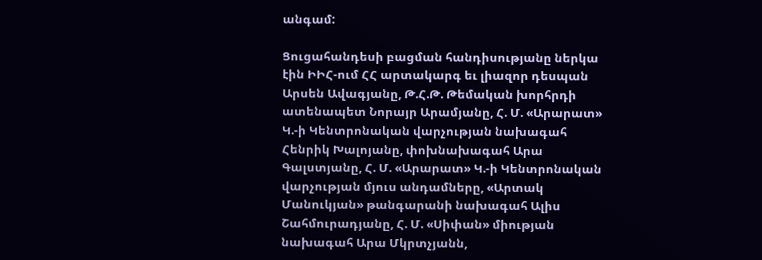անգամ:

Ցուցահանդեսի բացման հանդիսությանը ներկա էին ԻԻՀ-ում ՀՀ արտակարգ եւ լիազոր դեսպան Արսեն Ավագյանը, Թ.Հ.Թ. Թեմական խորհրդի ատենապետ Նորայր Արամյանը, Հ. Մ. «Արարատ» Կ.-ի Կենտրոնական վարչության նախագահ Հենրիկ Խալոյանը, փոխնախագահ Արա Գալստյանը, Հ. Մ. «Արարատ» Կ.-ի Կենտրոնական վարչության մյուս անդամները, «Արտակ Մանուկյան» թանգարանի նախագահ Ալիս Շահմուրադյանը, Հ. Մ. «Սիփան» միության նախագահ Արա Մկրտչյանն,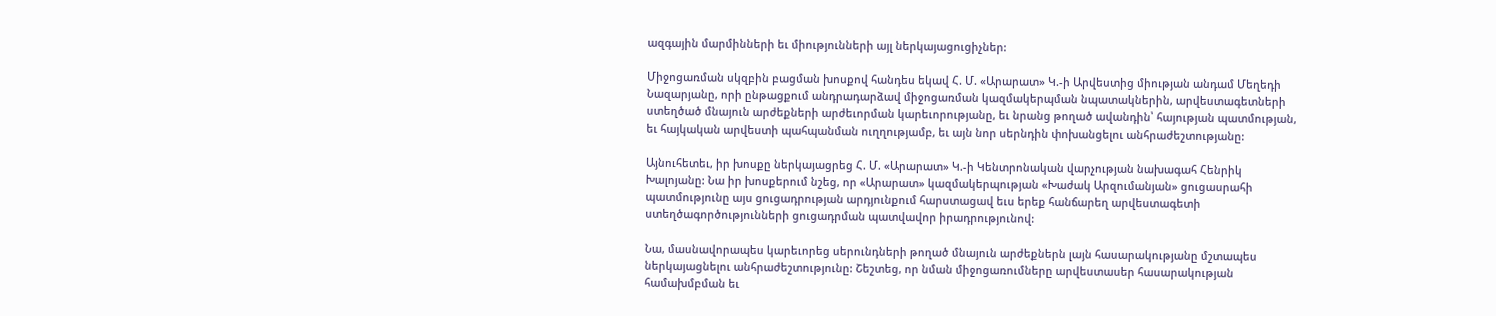ազգային մարմինների եւ միությունների այլ ներկայացուցիչներ:

Միջոցառման սկզբին բացման խոսքով հանդես եկավ Հ. Մ. «Արարատ» Կ.-ի Արվեստից միության անդամ Մեղեդի Նազարյանը, որի ընթացքում անդրադարձավ միջոցառման կազմակերպման նպատակներին, արվեստագետների ստեղծած մնայուն արժեքների արժեւորման կարեւորությանը, եւ նրանց թողած ավանդին՝ հայության պատմության, եւ հայկական արվեստի պահպանման ուղղությամբ, եւ այն նոր սերնդին փոխանցելու անհրաժեշտությանը:

Այնուհետեւ, իր խոսքը ներկայացրեց Հ. Մ. «Արարատ» Կ.-ի Կենտրոնական վարչության նախագահ Հենրիկ Խալոյանը: Նա իր խոսքերում նշեց, որ «Արարատ» կազմակերպության «Խաժակ Արզումանյան» ցուցասրահի պատմությունը այս ցուցադրության արդյունքում հարստացավ եւս երեք հանճարեղ արվեստագետի ստեղծագործությունների ցուցադրման պատվավոր իրադրությունով:

Նա, մասնավորապես կարեւորեց սերունդների թողած մնայուն արժեքներն լայն հասարակությանը մշտապես ներկայացնելու անհրաժեշտությունը: Շեշտեց, որ նման միջոցառումները արվեստասեր հասարակության համախմբման եւ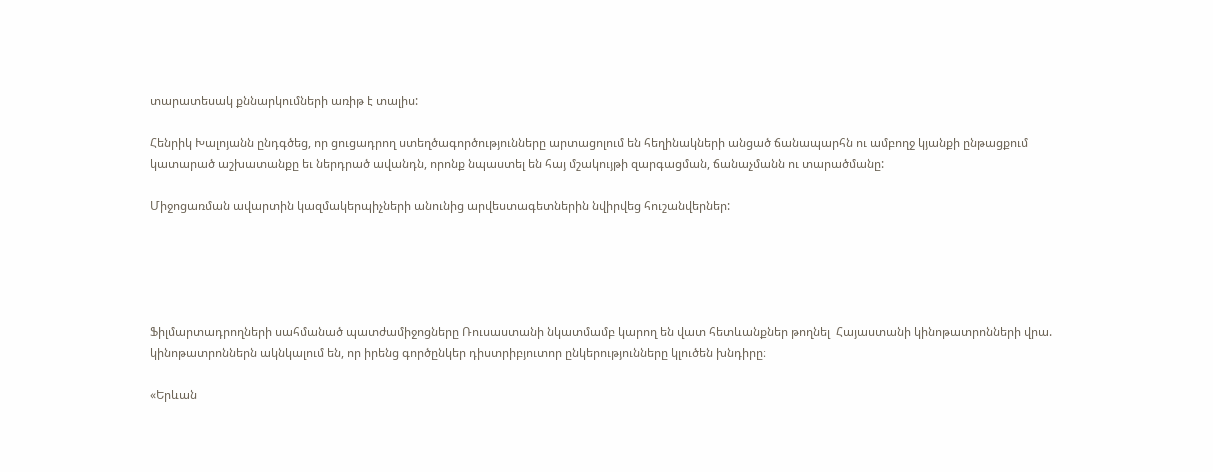տարատեսակ քննարկումների առիթ է տալիս:

Հենրիկ Խալոյանն ընդգծեց, որ ցուցադրող ստեղծագործությունները արտացոլում են հեղինակների անցած ճանապարհն ու ամբողջ կյանքի ընթացքում կատարած աշխատանքը եւ ներդրած ավանդն, որոնք նպաստել են հայ մշակույթի զարգացման, ճանաչմանն ու տարածմանը:

Միջոցառման ավարտին կազմակերպիչների անունից արվեստագետներին նվիրվեց հուշանվերներ:





Ֆիլմարտադրողների սահմանած պատժամիջոցները Ռուսաստանի նկատմամբ կարող են վատ հետևանքներ թողնել  Հայաստանի կինոթատրոնների վրա. կինոթատրոններն ակնկալում են, որ իրենց գործընկեր դիստրիբյուտոր ընկերությունները կլուծեն խնդիրը։

«Երևան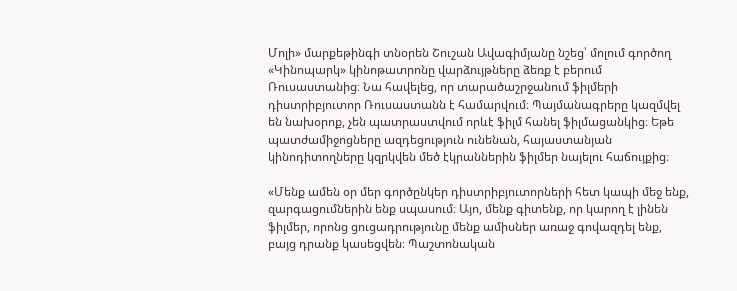Մոլի» մարքեթինգի տնօրեն Շուշան Ավագիմյանը նշեց՝ մոլում գործող «Կինոպարկ» կինոթատրոնը վարձույթները ձեռք է բերում Ռուսաստանից։ Նա հավելեց, որ տարածաշրջանում ֆիլմերի դիստրիբյուտոր Ռուսաստանն է համարվում։ Պայմանագրերը կազմվել են նախօրոք, չեն պատրաստվում որևէ ֆիլմ հանել ֆիլմացանկից։ Եթե պատժամիջոցները ազդեցություն ունենան, հայաստանյան կինոդիտողները կզրկվեն մեծ էկրաններին ֆիլմեր նայելու հաճույքից։

«Մենք ամեն օր մեր գործընկեր դիստրիբյուտորների հետ կապի մեջ ենք, զարգացումներին ենք սպասում։ Այո, մենք գիտենք, որ կարող է լինեն ֆիլմեր, որոնց ցուցադրությունը մենք ամիսներ առաջ գովազդել ենք, բայց դրանք կասեցվեն։ Պաշտոնական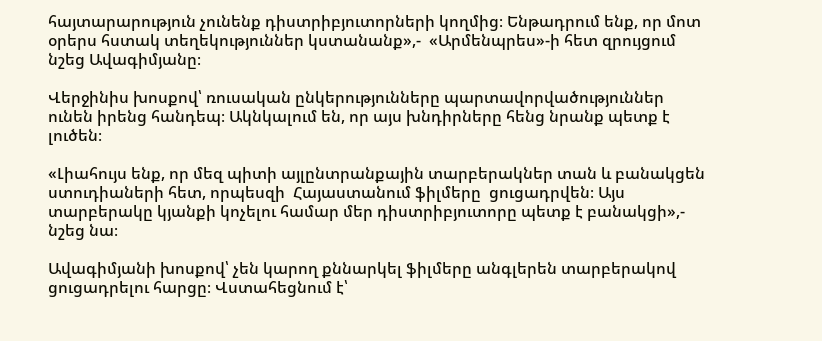հայտարարություն չունենք դիստրիբյուտորների կողմից։ Ենթադրում ենք, որ մոտ օրերս հստակ տեղեկություններ կստանանք»,-  «Արմենպրես»-ի հետ զրույցում նշեց Ավագիմյանը։

Վերջինիս խոսքով՝ ռուսական ընկերությունները պարտավորվածություններ ունեն իրենց հանդեպ։ Ակնկալում են, որ այս խնդիրները հենց նրանք պետք է լուծեն։

«Լիահույս ենք, որ մեզ պիտի այլընտրանքային տարբերակներ տան և բանակցեն ստուդիաների հետ, որպեսզի  Հայաստանում ֆիլմերը  ցուցադրվեն։ Այս տարբերակը կյանքի կոչելու համար մեր դիստրիբյուտորը պետք է բանակցի»,- նշեց նա։

Ավագիմյանի խոսքով՝ չեն կարող քննարկել ֆիլմերը անգլերեն տարբերակով ցուցադրելու հարցը։ Վստահեցնում է՝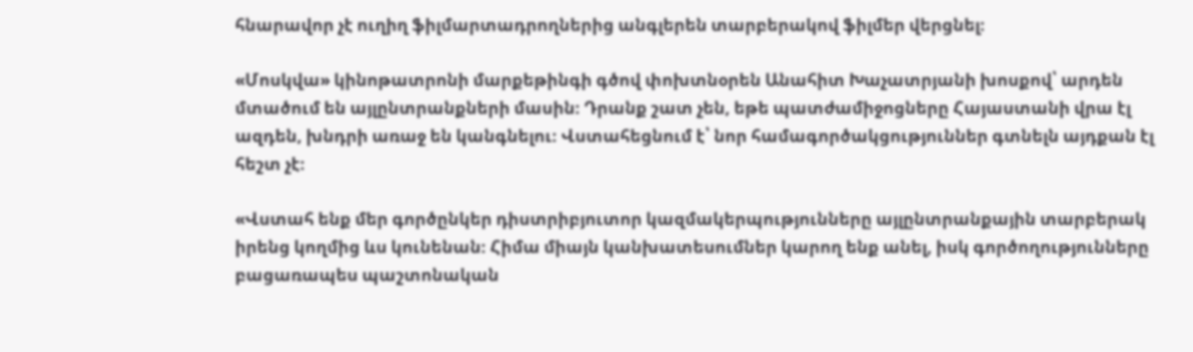հնարավոր չէ ուղիղ ֆիլմարտադրողներից անգլերեն տարբերակով ֆիլմեր վերցնել։

«Մոսկվա» կինոթատրոնի մարքեթինգի գծով փոխտնօրեն Անահիտ Խաչատրյանի խոսքով՝ արդեն մտածում են այլընտրանքների մասին։ Դրանք շատ չեն, եթե պատժամիջոցները Հայաստանի վրա էլ ազդեն, խնդրի առաջ են կանգնելու։ Վստահեցնում է՝ նոր համագործակցություններ գտնելն այդքան էլ հեշտ չէ։

«Վստահ ենք մեր գործընկեր դիստրիբյուտոր կազմակերպությունները այլընտրանքային տարբերակ իրենց կողմից ևս կունենան։ Հիմա միայն կանխատեսումներ կարող ենք անել, իսկ գործողությունները բացառապես պաշտոնական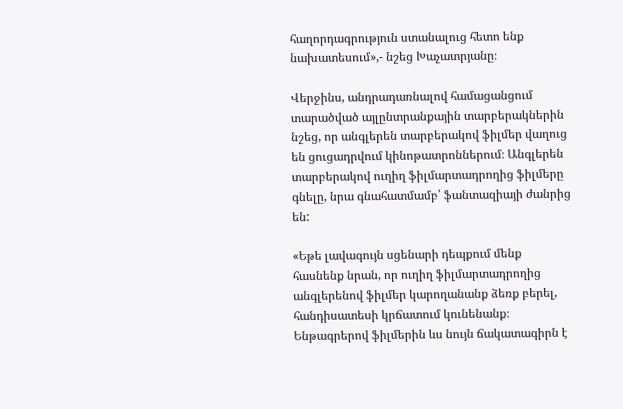հաղորդագրություն ստանալուց հետո ենք նախատեսում»,- նշեց Խաչատրյանը։

Վերջինս, անդրադառնալով համացանցում տարածված այլընտրանքային տարբերակներին նշեց, որ անգլերեն տարբերակով ֆիլմեր վաղուց են ցուցադրվում կինոթատրոններում։ Անգլերեն տարբերակով ուղիղ ֆիլմարտադրողից ֆիլմերը գնելը, նրա գնահատմամբ՝ ֆանտազիայի ժանրից են:

«Եթե լավագույն սցենարի դեպքում մենք հասնենք նրան, որ ուղիղ ֆիլմարտադրողից անգլերենով ֆիլմեր կարողանանք ձեռք բերել, հանդիսատեսի կրճատում կունենանք։ Ենթագրերով ֆիլմերին ևս նույն ճակատագիրն է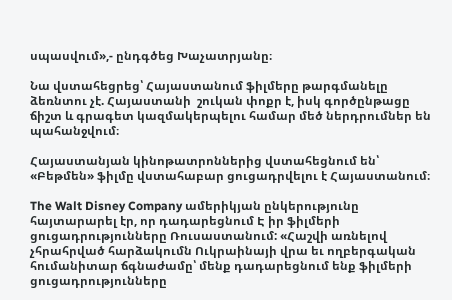սպասվում»,- ընդգծեց Խաչատրյանը։

Նա վստահեցրեց՝ Հայաստանում ֆիլմերը թարգմանելը ձեռնտու չէ. Հայաստանի  շուկան փոքր է, իսկ գործընթացը ճիշտ և գրագետ կազմակերպելու համար մեծ ներդրումներ են պահանջվում։

Հայաստանյան կինոթատրոններից վստահեցնում են՝  «Բեթմեն» ֆիլմը վստահաբար ցուցադրվելու է Հայաստանում։

The Walt Disney Company ամերիկյան ընկերությունը հայտարարել էր, որ դադարեցնում Է իր ֆիլմերի ցուցադրությունները Ռուսաստանում: «Հաշվի առնելով չհրահրված հարձակումն Ուկրաինայի վրա եւ ողբերգական հումանիտար ճգնաժամը՝ մենք դադարեցնում ենք ֆիլմերի ցուցադրությունները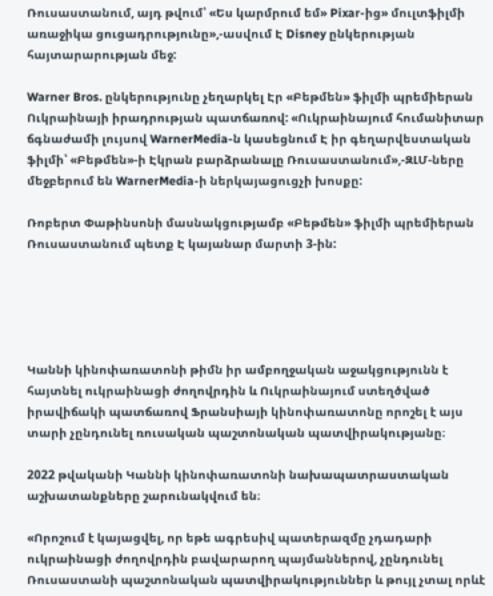Ռուսաստանում, այդ թվում՝ «Ես կարմրում եմ» Pixar-ից» մուլտֆիլմի առաջիկա ցուցադրությունը»,-ասվում Է Disney ընկերության հայտարարության մեջ:

Warner Bros. ընկերությունը չեղարկել Էր «Բեթմեն» ֆիլմի պրեմիերան Ուկրաինայի իրադրության պատճառով: «Ուկրաինայում հումանիտար ճգնաժամի լույսով WarnerMedia-ն կասեցնում Է իր գեղարվեստական ֆիլմի՝ «Բեթմեն»-ի Էկրան բարձրանալը Ռուսաստանում»,-ԶԼՄ-ները մեջբերում են WarnerMedia-ի ներկայացուցչի խոսքը:

Ռոբերտ Փաթինսոնի մասնակցությամբ «Բեթմեն» ֆիլմի պրեմիերան Ռուսաստանում պետք Է կայանար մարտի 3-ին:





Կաննի կինոփառատոնի թիմն իր ամբողջական աջակցությունն է հայտնել ուկրաինացի ժողովրդին և Ուկրաինայում ստեղծված իրավիճակի պատճառով Ֆրանսիայի կինոփառատոնը որոշել է այս տարի չընդունել ռուսական պաշտոնական պատվիրակությանը։

2022 թվականի Կաննի կինոփառատոնի նախապատրաստական աշխատանքները շարունակվում են։

«Որոշում է կայացվել, որ եթե ագրեսիվ պատերազմը չդադարի ուկրաինացի ժողովրդին բավարարող պայմաններով, չընդունել Ռուսաստանի պաշտոնական պատվիրակություններ և թույլ չտալ որևէ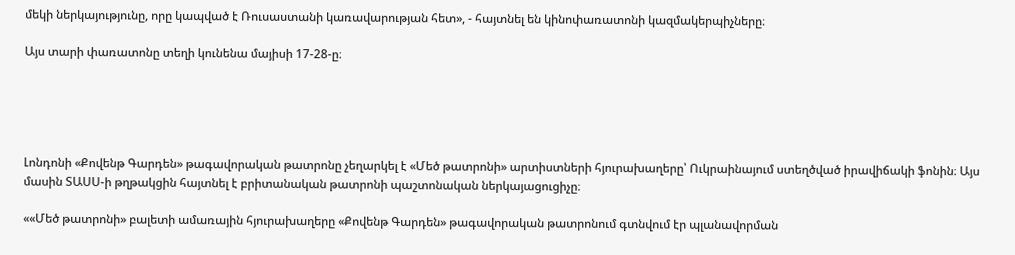մեկի ներկայությունը, որը կապված է Ռուսաստանի կառավարության հետ», - հայտնել են կինոփառատոնի կազմակերպիչները։

Այս տարի փառատոնը տեղի կունենա մայիսի 17-28-ը։





Լոնդոնի «Քովենթ Գարդեն» թագավորական թատրոնը չեղարկել է «Մեծ թատրոնի» արտիստների հյուրախաղերը՝ Ուկրաինայում ստեղծված իրավիճակի ֆոնին։ Այս մասին ՏԱՍՍ-ի թղթակցին հայտնել է բրիտանական թատրոնի պաշտոնական ներկայացուցիչը։

««Մեծ թատրոնի» բալետի ամառային հյուրախաղերը «Քովենթ Գարդեն» թագավորական թատրոնում գտնվում էր պլանավորման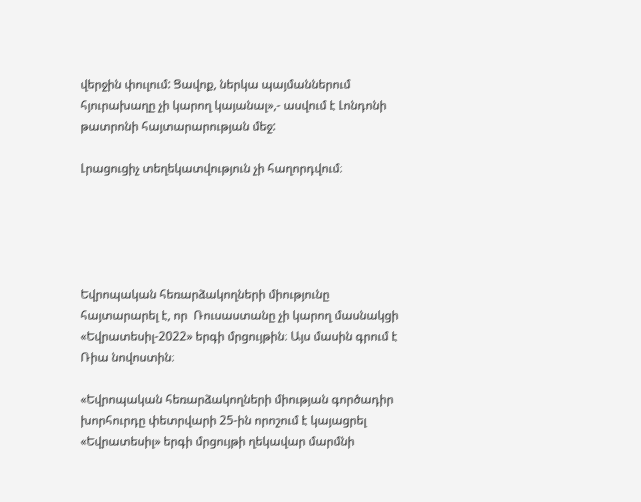վերջին փուլում: Ցավոք, ներկա պայմաններում հյուրախաղը չի կարող կայանալ»,- ասվում է Լոնդոնի թատրոնի հայտարարության մեջ:

Լրացուցիչ տեղեկատվություն չի հաղորդվում։





Եվրոպական հեռարձակողների միությունը հայտարարել է, որ  Ռուսաստանը չի կարող մասնակցի «Եվրատեսիլ-2022» երգի մրցույթին։ Այս մասին գրում է Ռիա նովոստին։

«Եվրոպական հեռարձակողների միության գործադիր խորհուրդը փետրվարի 25-ին որոշում է կայացրել «Եվրատեսիլ» երգի մրցույթի ղեկավար մարմնի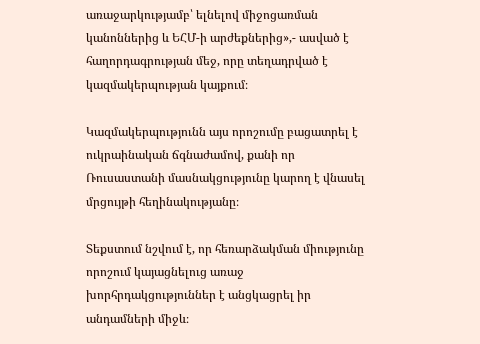առաջարկությամբ՝ ելնելով միջոցառման կանոններից և ԵՀՄ-ի արժեքներից»,- ասված է հաղորդագրության մեջ, որը տեղադրված է կազմակերպության կայքում։

Կազմակերպությունն այս որոշումը բացատրել է ուկրաինական ճգնաժամով, քանի որ Ռուսաստանի մասնակցությունը կարող է վնասել մրցույթի հեղինակությանը։

Տեքստում նշվում է, որ հեռարձակման միությունը որոշում կայացնելուց առաջ խորհրդակցություններ է անցկացրել իր անդամների միջև։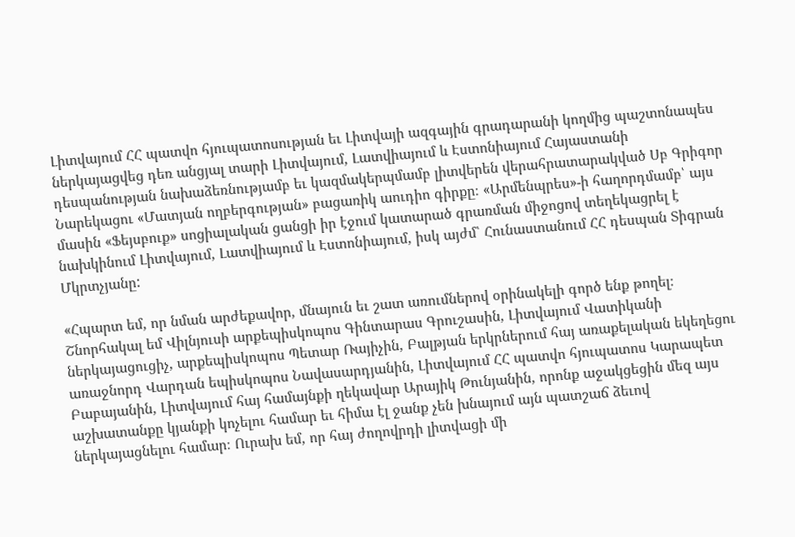Լիտվայում ՀՀ պատվո հյուպատոսության եւ Լիտվայի ազգային գրադարանի կողմից պաշտոնապես ներկայացվեց դեռ անցյալ տարի Լիտվայում, Լատվիայում և Էստոնիայում Հայաստանի դեսպանության նախաձեռնությամբ եւ կազմակերպմամբ լիտվերեն վերահրատարակված Սբ Գրիգոր Նարեկացու «Մատյան ողբերգության» բացառիկ աուդիո գիրքը։ «Արմենպրես»-ի հաղորդմամբ՝ այս մասին «Ֆեյսբուք» սոցիալական ցանցի իր էջում կատարած գրառման միջոցով տեղեկացրել է նախկինում Լիտվայում, Լատվիայում և Էստոնիայում, իսկ այժմ՝ Հունաստանում ՀՀ դեսպան Տիգրան Մկրտչյանը:

«Հպարտ եմ, որ նման արժեքավոր, մնայուն եւ շատ առումներով օրինակելի գործ ենք թողել։ Շնորհակալ եմ Վիլնյուսի արքեպիսկոպոս Գինտարաս Գրուշասին, Լիտվայում Վատիկանի ներկայացուցիչ, արքեպիսկոպոս Պետար Ռայիչին, Բալթյան երկրներում հայ առաքելական եկեղեցու առաջնորդ Վարդան եպիսկոպոս Նավասարդյանին, Լիտվայում ՀՀ պատվո հյուպատոս Կարապետ Բաբայանին, Լիտվայում հայ համայնքի ղեկավար Արայիկ Թունյանին, որոնք աջակցեցին մեզ այս աշխատանքը կյանքի կոչելու համար եւ հիմա էլ ջանք չեն խնայում այն պատշաճ ձեւով ներկայացնելու համար։ Ուրախ եմ, որ հայ ժողովրդի լիտվացի մի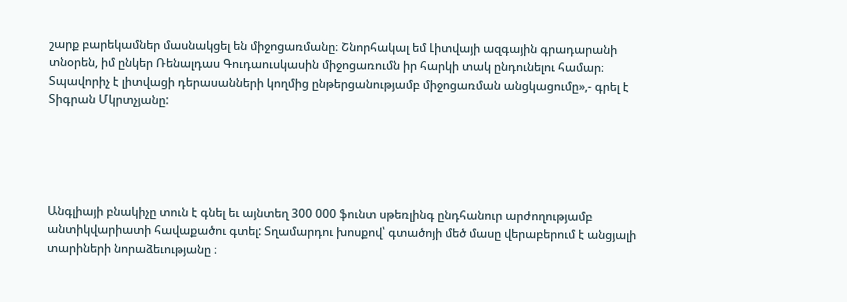շարք բարեկամներ մասնակցել են միջոցառմանը։ Շնորհակալ եմ Լիտվայի ազգային գրադարանի տնօրեն, իմ ընկեր Ռենալդաս Գուդաուսկասին միջոցառումն իր հարկի տակ ընդունելու համար։ Տպավորիչ է լիտվացի դերասանների կողմից ընթերցանությամբ միջոցառման անցկացումը»,- գրել է Տիգրան Մկրտչյանը:





Անգլիայի բնակիչը տուն է գնել եւ այնտեղ 300 000 ֆունտ սթեռլինգ ընդհանուր արժողությամբ անտիկվարիատի հավաքածու գտել: Տղամարդու խոսքով՝ գտածոյի մեծ մասը վերաբերում է անցյալի տարիների նորաձեւությանը ։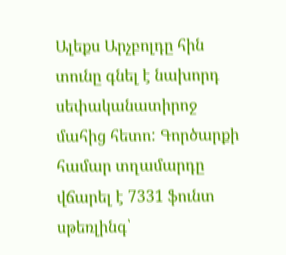Ալեքս Արչբոլդը հին տունը գնել է նախորդ սեփականատիրոջ մահից հետո: Գործարքի համար տղամարդը վճարել է 7331 ֆունտ սթեռլինգ՝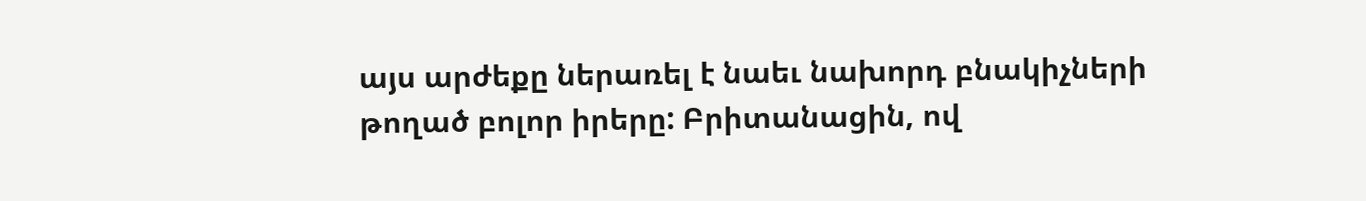այս արժեքը ներառել է նաեւ նախորդ բնակիչների թողած բոլոր իրերը: Բրիտանացին, ով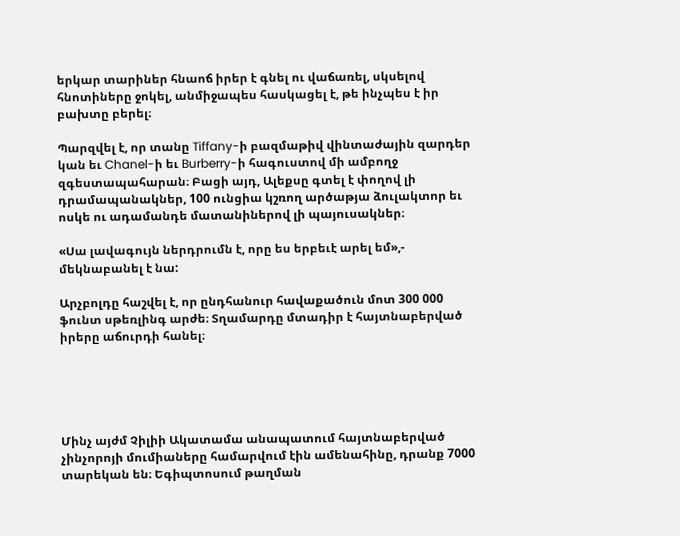երկար տարիներ հնաոճ իրեր է գնել ու վաճառել, սկսելով հնոտիները ջոկել, անմիջապես հասկացել է, թե ինչպես է իր բախտը բերել։

Պարզվել է, որ տանը Tiffany-ի բազմաթիվ վինտաժային զարդեր կան եւ Chanel-ի եւ Burberry-ի հագուստով մի ամբողջ զգեստապահարան։ Բացի այդ, Ալեքսը գտել է փողով լի դրամապանակներ, 100 ունցիա կշռող արծաթյա ձուլակտոր եւ ոսկե ու ադամանդե մատանիներով լի պայուսակներ։

«Սա լավագույն ներդրումն է, որը ես երբեւէ արել եմ»,- մեկնաբանել է նա:

Արչբոլդը հաշվել է, որ ընդհանուր հավաքածուն մոտ 300 000 ֆունտ սթեռլինգ արժե։ Տղամարդը մտադիր է հայտնաբերված իրերը աճուրդի հանել։





Մինչ այժմ Չիլիի Ակատամա անապատում հայտնաբերված չինչորոյի մումիաները համարվում էին ամենահինը, դրանք 7000 տարեկան են։ Եգիպտոսում թաղման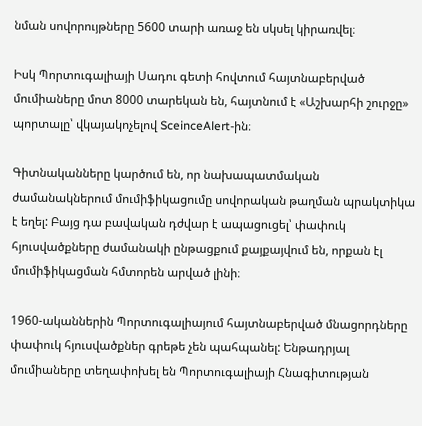նման սովորույթները 5600 տարի առաջ են սկսել կիրառվել։

Իսկ Պորտուգալիայի Սադու գետի հովտում հայտնաբերված մումիաները մոտ 8000 տարեկան են, հայտնում է «Աշխարհի շուրջը» պորտալը՝ վկայակոչելով SceinceAlert-ին։

Գիտնականները կարծում են, որ նախապատմական ժամանակներում մումիֆիկացումը սովորական թաղման պրակտիկա է եղել: Բայց դա բավական դժվար է ապացուցել՝ փափուկ հյուսվածքները ժամանակի ընթացքում քայքայվում են, որքան էլ մումիֆիկացման հմտորեն արված լինի։

1960-ականներին Պորտուգալիայում հայտնաբերված մնացորդները փափուկ հյուսվածքներ գրեթե չեն պահպանել: Ենթադրյալ մումիաները տեղափոխել են Պորտուգալիայի Հնագիտության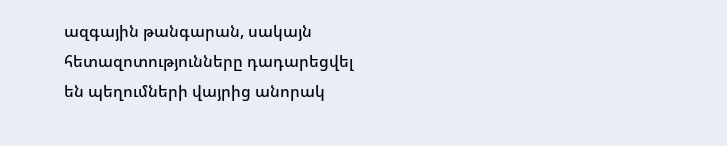ազգային թանգարան, սակայն հետազոտությունները դադարեցվել են պեղումների վայրից անորակ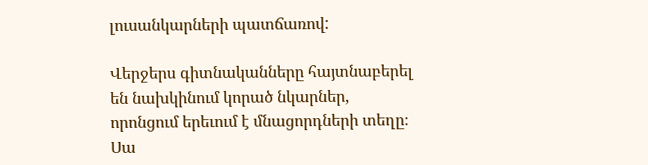լուսանկարների պատճառով:

Վերջերս գիտնականները հայտնաբերել են նախկինում կորած նկարներ, որոնցում երեւում է մնացորդների տեղը։ Սա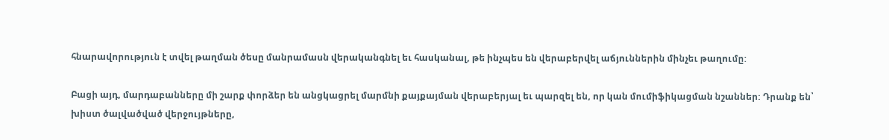հնարավորություն է տվել թաղման ծեսը մանրամասն վերականգնել եւ հասկանալ, թե ինչպես են վերաբերվել աճյուններին մինչեւ թաղումը:

Բացի այդ, մարդաբանները մի շարք փորձեր են անցկացրել մարմնի քայքայման վերաբերյալ եւ պարզել են, որ կան մումիֆիկացման նշաններ: Դրանք են՝ խիստ ծալվածված վերջույթները,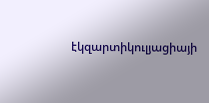էկզարտիկուլյացիայի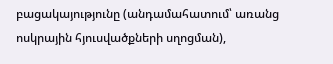բացակայությունը (անդամահատում՝ առանց ոսկրային հյուսվածքների սղոցման),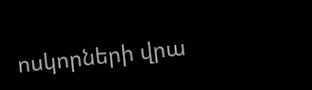ոսկորների վրա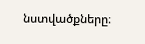նստվածքները։